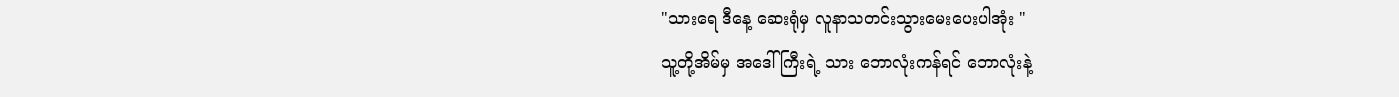"သားရေ ဒီနေ့ ဆေးရုံမှ လူနာသတင်းသွားမေးပေးပါအုံး "
သူ့တို့အိမ်မှ အဒေါ်ကြီးရဲ့ သား ဘောလုံးကန်ရင် ဘောလုံးနဲ့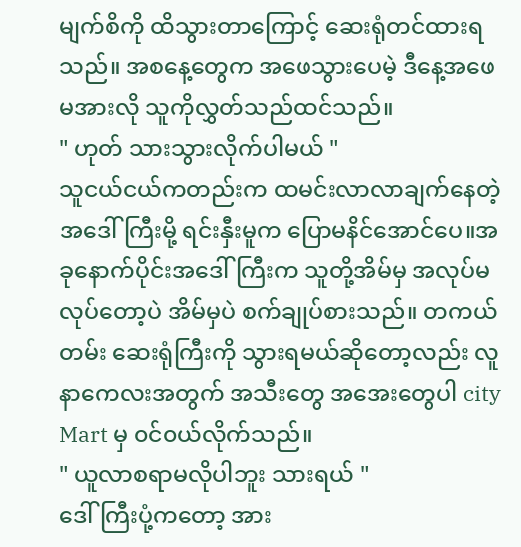မျက်စိကို ထိသွားတာကြောင့် ဆေးရုံတင်ထားရသည်။ အစနေ့တွေက အဖေသွားပေမဲ့ ဒီနေ့အဖေမအားလို သူကိုလွှတ်သည်ထင်သည်။
" ဟုတ် သားသွားလိုက်ပါမယ် "
သူငယ်ငယ်ကတည်းက ထမင်းလာလာချက်နေတဲ့ အဒေါ်ကြီးမို့ ရင်းနှီးမူက ပြောမနိင်အောင်ပေ။အခုနောက်ပိုင်းအဒေါ်ကြီးက သူတို့အိမ်မှ အလုပ်မလုပ်တော့ပဲ အိမ်မှပဲ စက်ချုပ်စားသည်။ တကယ်တမ်း ဆေးရုံကြီးကို သွားရမယ်ဆိုတော့လည်း လူနာကေလးအတွက် အသီးတွေ အအေးတွေပါ city Mart မှ ၀င်၀ယ်လိုက်သည်။
" ယူလာစရာမလိုပါဘူး သားရယ် "
ဒေါ်ကြီးပုံ့ကတော့ အား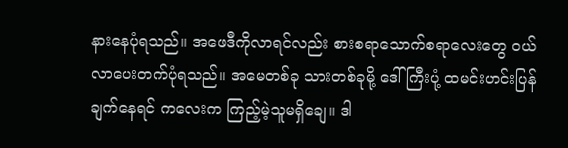နားနေပုံရသည်။ အဖေဒီကိုလာရင်လည်း စားစရာသောက်စရာလေးတွေ ၀ယ်လာပေးတက်ပုံရသည်။ အမေတစ်ခု သားတစ်ခုမို့ ဒေါ်ကြီးပုံ့ ထမင်းဟင်းပြန်ချက်နေရင် ကလေးက ကြည့်မဲ့သူမရှိချေ။ ဒါ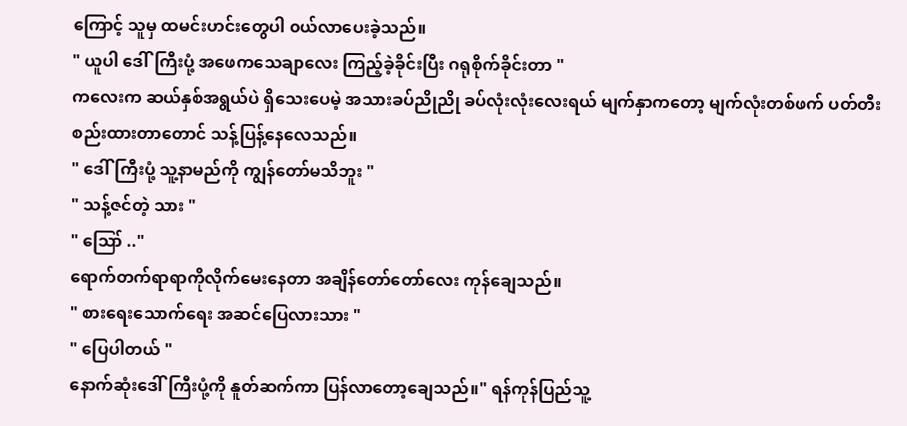ကြောင့် သူမှ ထမင်းဟင်းတွေပါ ၀ယ်လာပေးခဲ့သည်။
" ယူပါ ဒေါ်ကြီးပုံ့ အဖေကသေချာလေး ကြည့်ခဲ့ခိုင်းပြီး ဂရုစိုက်ခိုင်းတာ "
ကလေးက ဆယ်နှစ်အရွယ်ပဲ ရှိသေးပေမဲ့ အသားခပ်ညိုညို ခပ်လုံးလုံးလေးရယ် မျက်နှာကတော့ မျက်လုံးတစ်ဖက် ပတ်တီးစည်းထားတာတောင် သန့်ပြန့်နေလေသည်။
" ဒေါ်ကြီးပုံ့ သူ့နာမည်ကို ကျွန်တော်မသိဘူး "
" သန့်ဇင်တဲ့ သား "
" ဪ .."
ရောက်တက်ရာရာကိုလိုက်မေးနေတာ အချိန်တော်တော်လေး ကုန်ချေသည်။
" စားရေးသောက်ရေး အဆင်ပြေလားသား "
" ပြေပါတယ် "
နောက်ဆုံးဒေါ်ကြီးပုံ့ကို နူတ်ဆက်ကာ ပြန်လာတော့ချေသည်။" ရန်ကုန်ပြည်သူ့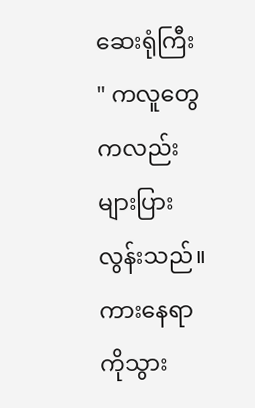ဆေးရုံကြီး " ကလူတွေကလည်း များပြားလွန်းသည်။ ကားနေရာကိုသွား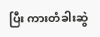ပြီး ကားတံခါးဆွဲ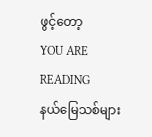ဖွင့်တော့
YOU ARE READING
နယ်မြေသစ်များ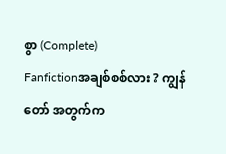စွာ (Complete)
Fanfictionအချစ်စစ်လား ? ကျွန်တော် အတွက်က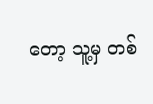တော့ သူ့မှ တစ်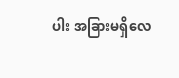ပါး အခြားမရှိလေ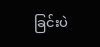ခြင်းပဲ